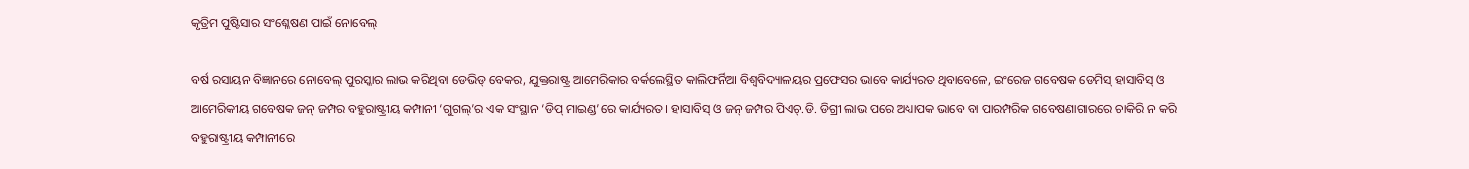କୃତ୍ରିମ ପୁଷ୍ଟିସାର ସଂଶ୍ଳେଷଣ ପାଇଁ ନୋବେଲ୍‌

ବର୍ଷ ରସାୟନ ବିଜ୍ଞାନରେ ନୋବେଲ୍‌ ପୁରସ୍କାର ଲାଭ କରିଥିବା ଡେଭିଡ୍‌ ବେକର, ଯୁକ୍ତରାଷ୍ଟ୍ର ଆମେରିକାର ବର୍କଲେସ୍ଥିତ କାଲିଫର୍ନିଆ ବିଶ୍ୱବିଦ୍ୟାଳୟର ପ୍ରଫେସର ଭାବେ କାର୍ଯ୍ୟରତ ଥିବାବେଳେ, ଇଂରେଜ ଗବେଷକ ଡେମିସ୍‌ ହାସାବିସ୍‌ ଓ ଆମେରିକୀୟ ଗବେଷକ ଜନ୍‌ ଜମ୍ପର ବହୁରାଷ୍ଟ୍ରୀୟ କମ୍ପାନୀ ‘ଗୁଗଲ୍‌’ର ଏକ ସଂସ୍ଥାନ ‘ଡିପ୍‌ ମାଇଣ୍ଡ’ରେ କାର୍ଯ୍ୟରତ। ହାସାବିସ୍‌ ଓ ଜନ୍‌ ଜମ୍ପର ପିଏଚ୍‌.ଡି. ଡିଗ୍ରୀ ଲାଭ ପରେ ଅଧ୍ୟାପକ ଭାବେ ବା ପାରମ୍ପରିକ ଗବେଷଣାଗାରରେ ଚାକିରି ନ କରି ବହୁରାଷ୍ଟ୍ରୀୟ କମ୍ପାନୀରେ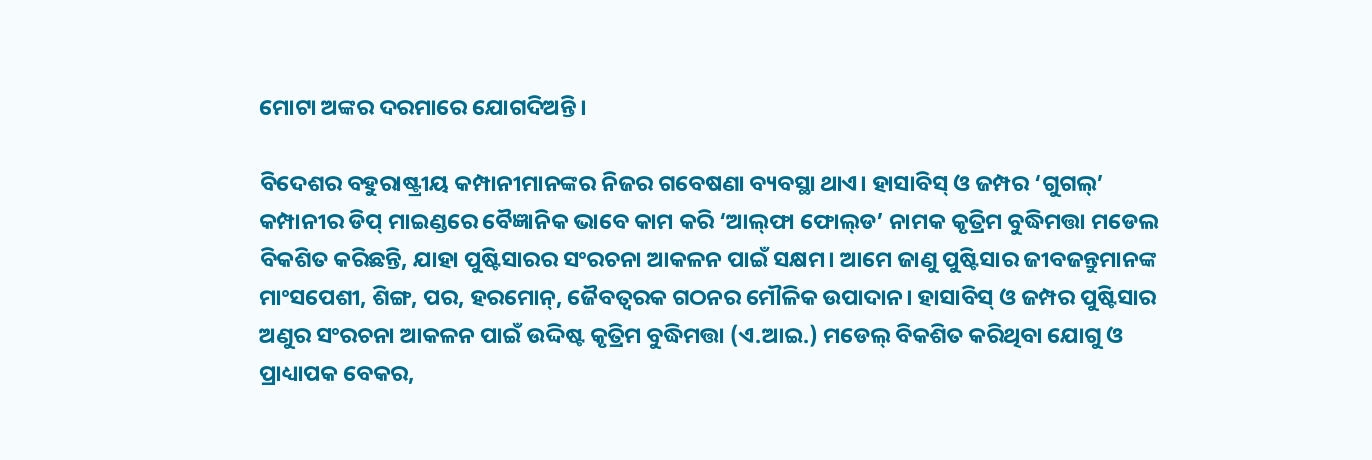ମୋଟା ଅଙ୍କର ଦରମାରେ ଯୋଗଦିଅନ୍ତି।

ବିଦେଶର ବହୁରାଷ୍ଟ୍ରୀୟ କମ୍ପାନୀମାନଙ୍କର ନିଜର ଗବେଷଣା ବ୍ୟବସ୍ଥା ଥାଏ। ହାସାବିସ୍‌ ଓ ଜମ୍ପର ‘ଗୁଗଲ୍‌’ କମ୍ପାନୀର ଡିପ୍‌ ମାଇଣ୍ଡରେ ବୈଜ୍ଞାନିକ ଭାବେ କାମ କରି ‘ଆଲ୍‌ଫା ଫୋଲ୍‌ଡ’ ନାମକ କୃତ୍ରିମ ବୁଦ୍ଧିମତ୍ତା ମଡେଲ ବିକଶିତ କରିଛନ୍ତି, ଯାହା ପୁଷ୍ଟିସାରର ସଂରଚନା ଆକଳନ ପାଇଁ ସକ୍ଷମ। ଆମେ ଜାଣୁ ପୁଷ୍ଟିସାର ଜୀବଜନ୍ତୁମାନଙ୍କ ମାଂସପେଶୀ, ଶିଙ୍ଗ, ପର, ହରମୋନ୍‌, ଜୈବତ୍ୱରକ ଗଠନର ମୌଳିକ ଉପାଦାନ। ହାସାବିସ୍‌ ଓ ଜମ୍ପର ପୁଷ୍ଟିସାର ଅଣୁର ସଂରଚନା ଆକଳନ ପାଇଁ ଉଦ୍ଦିଷ୍ଟ କୃତ୍ରିମ ବୁଦ୍ଧିମତ୍ତା (ଏ.ଆଇ.) ମଡେଲ୍‌ ବିକଶିତ କରିଥିବା ଯୋଗୁ ଓ ପ୍ରାଧ୍ୟାପକ ବେକର,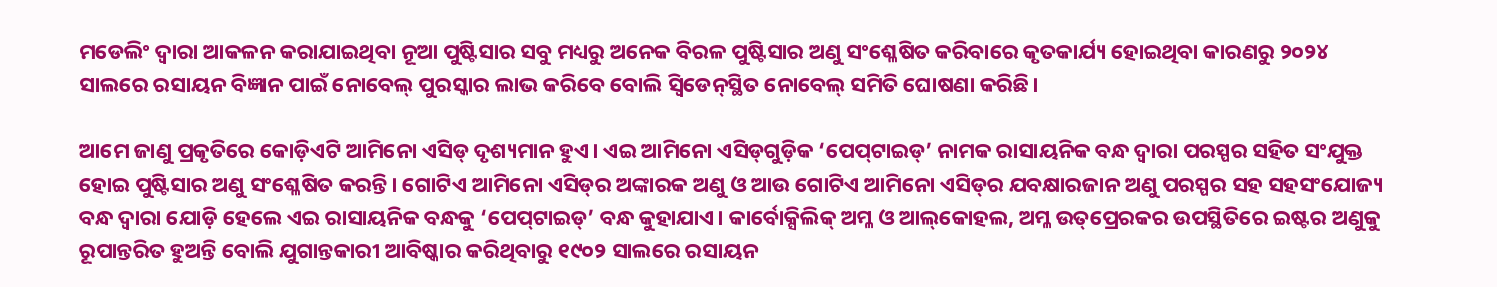ମଡେଲିଂ ଦ୍ୱାରା ଆକଳନ କରାଯାଇଥିବା ନୂଆ ପୁଷ୍ଟିସାର ସବୁ ମଧ୍ୟରୁ ଅନେକ ବିରଳ ପୁଷ୍ଟିସାର ଅଣୁ ସଂଶ୍ଳେଷିତ କରିବାରେ କୃତକାର୍ଯ୍ୟ ହୋଇଥିବା କାରଣରୁ ୨୦୨୪ ସାଲରେ ରସାୟନ ବିଜ୍ଞାନ ପାଇଁ ନୋବେଲ୍‌ ପୁରସ୍କାର ଲାଭ କରିବେ ବୋଲି ସ୍ବିଡେନ୍‌ସ୍ଥିତ ନୋବେଲ୍‌ ସମିତି ଘୋଷଣା କରିଛି।

ଆମେ ଜାଣୁ ପ୍ରକୃତିରେ କୋଡ଼ିଏଟି ଆମିନୋ ଏସିଡ୍‌ ଦୃଶ୍ୟମାନ ହୁଏ। ଏଇ ଆମିନୋ ଏସିଡ୍‌ଗୁଡ଼ିକ ‘ପେପ୍‌ଟାଇଡ୍‌’ ନାମକ ରାସାୟନିକ ବନ୍ଧ ଦ୍ୱାରା ପରସ୍ପର ସହିତ ସଂଯୁକ୍ତ ହୋଇ ପୁଷ୍ଟିସାର ଅଣୁ ସଂଶ୍ଳେଷିତ କରନ୍ତି। ଗୋଟିଏ ଆମିନୋ ଏସିଡ୍‌ର ଅଙ୍କାରକ ଅଣୁ ଓ ଆଉ ଗୋଟିଏ ଆମିନୋ ଏସିଡ୍‌ର ଯବକ୍ଷାରଜାନ ଅଣୁ ପରସ୍ପର ସହ ସହସଂଯୋଜ୍ୟ ବନ୍ଧ ଦ୍ୱାରା ଯୋଡ଼ି ହେଲେ ଏଇ ରାସାୟନିକ ବନ୍ଧକୁ ‘ପେପ୍‌ଟାଇଡ୍‌’ ବନ୍ଧ କୁହାଯାଏ। କାର୍ବୋକ୍ସିଲିକ୍‌ ଅମ୍ଳ ଓ ଆଲ୍‌କୋହଲ, ଅମ୍ଳ ଉତ୍‌ପ୍ରେରକର ଉପସ୍ଥିତିରେ ଇଷ୍ଟର ଅଣୁକୁ ରୂପାନ୍ତରିତ ହୁଅନ୍ତି ବୋଲି ଯୁଗାନ୍ତକାରୀ ଆବିଷ୍କାର କରିଥିବାରୁ ୧୯୦୨ ସାଲରେ ରସାୟନ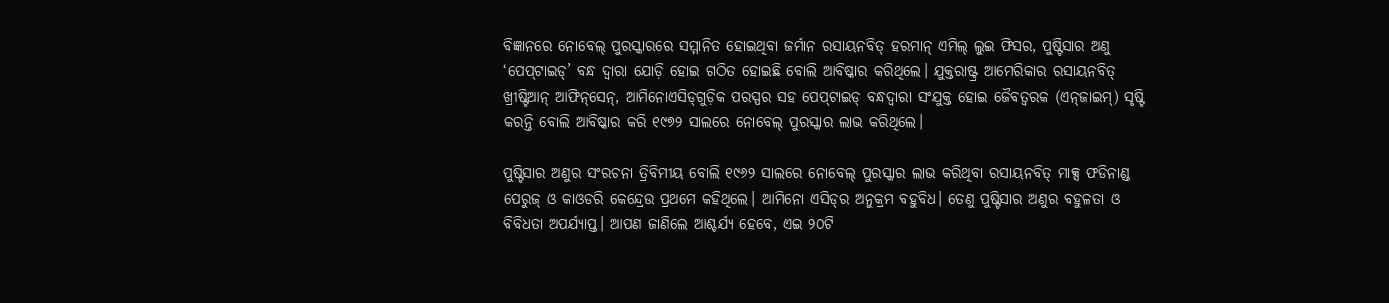ବିଜ୍ଞାନରେ ନୋବେଲ୍‌ ପୁରସ୍କାରରେ ସମ୍ମାନିତ ହୋଇଥିବା ଜର୍ମାନ ରସାୟନବିତ୍‌ ହରମାନ୍‌ ଏମିଲ୍‌ ଲୁଇ ଫିସର, ପୁଷ୍ଟିସାର ଅଣୁ ‘ପେପ୍‌ଟାଇଡ୍‌’ ବନ୍ଧ ଦ୍ୱାରା ଯୋଡ଼ି ହୋଇ ଗଠିତ ହୋଇଛି ବୋଲି ଆବିଷ୍କାର କରିଥିଲେ। ଯୁକ୍ତରାଷ୍ଟ୍ର ଆମେରିକାର ରସାୟନବିତ୍‌ ଖ୍ରୀଷ୍ଟିଆନ୍‌ ଆଫିନ୍‌ସେନ୍‌, ଆମିନୋଏସିଡ୍‌ଗୁଡ଼ିକ ପରସ୍ପର ସହ ପେପ୍‌ଟାଇଡ୍‌ ବନ୍ଧଦ୍ୱାରା ସଂଯୁକ୍ତ ହୋଇ ଜୈବତ୍ୱରକ (ଏନ୍‌ଜାଇମ୍‌) ସୃଷ୍ଟି କରନ୍ତି ବୋଲି ଆବିଷ୍କାର କରି ୧୯୭୨ ସାଲରେ ନୋବେଲ୍‌ ପୁରସ୍କାର ଲାଭ କରିଥିଲେ।

ପୁଷ୍ଟିସାର ଅଣୁର ସଂରଚନା ତ୍ରିବିମୀୟ ବୋଲି ୧୯୬୨ ସାଲରେ ନୋବେଲ୍‌ ପୁରସ୍କାର ଲାଭ କରିଥିବା ରସାୟନବିତ୍‌ ମାକ୍ସ ଫଡିନାଣ୍ଡ ପେରୁଜ୍‌ ଓ କାଓଡରି କେନ୍ଦ୍ରେଉ ପ୍ରଥମେ କହିଥିଲେ। ଆମିନୋ ଏସିଡ୍‌ର ଅନୁକ୍ରମ ବହୁବିଧ। ତେଣୁ ପୁଷ୍ଟିସାର ଅଣୁର ବହୁଳତା ଓ ବିବିଧତା ଅପର୍ଯ୍ୟାପ୍ତ। ଆପଣ ଜାଣିଲେ ଆଶ୍ଚର୍ଯ୍ୟ ହେବେ, ଏଇ ୨୦ଟି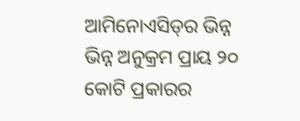ଆମିନୋଏସିଡ୍‌ର ଭିନ୍ନ ଭିନ୍ନ ଅନୁକ୍ରମ ପ୍ରାୟ ୨୦ କୋଟି ପ୍ରକାରର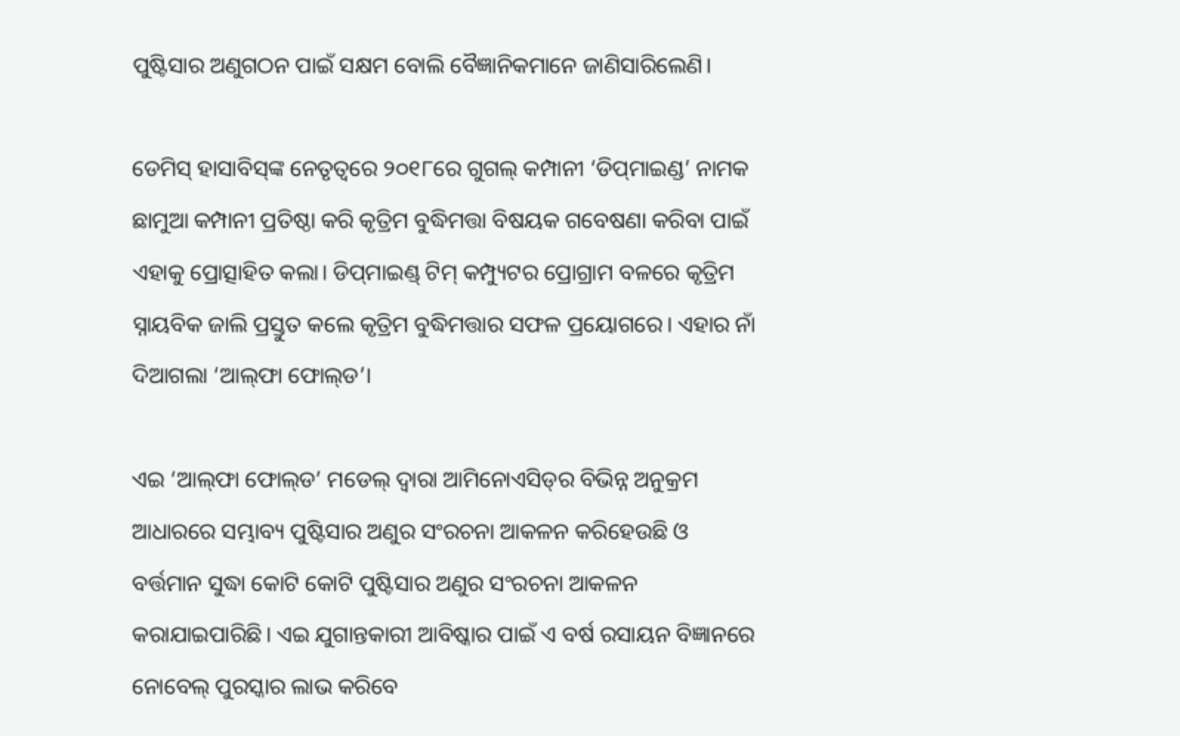ପୁଷ୍ଟିସାର ଅଣୁଗଠନ ପାଇଁ ସକ୍ଷମ ବୋଲି ବୈଜ୍ଞାନିକମାନେ ଜାଣିସାରିଲେଣି।

ଡେମିସ୍‌ ହାସାବିସ୍‌ଙ୍କ ନେତୃତ୍ୱରେ ୨୦୧୮ରେ ଗୁଗଲ୍‌ କମ୍ପାନୀ ‘ଡିପ୍‌ମାଇଣ୍ଡ’ ନାମକ ଛାମୁଆ କମ୍ପାନୀ ପ୍ରତିଷ୍ଠା କରି କୃତ୍ରିମ ବୁଦ୍ଧିମତ୍ତା ବିଷୟକ ଗବେଷଣା କରିବା ପାଇଁ ଏହାକୁ ପ୍ରୋତ୍ସାହିତ କଲା। ଡିପ୍‌ମାଇଣ୍ଡ୍‌ ଟିମ୍‌ କମ୍ପ୍ୟୁଟର ପ୍ରୋଗ୍ରାମ ବଳରେ କୃତ୍ରିମ ସ୍ନାୟବିକ ଜାଲି ପ୍ରସ୍ତୁତ କଲେ କୃତ୍ରିମ ବୁଦ୍ଧିମତ୍ତାର ସଫଳ ପ୍ରୟୋଗରେ। ଏହାର ନାଁ ଦିଆଗଲା ‘ଆଲ୍‌ଫା ଫୋଲ୍‌ଡ’।

ଏଇ ‘ଆଲ୍‌ଫା ଫୋଲ୍‌ଡ’ ମଡେଲ୍‌ ଦ୍ୱାରା ଆମିନୋଏସିଡ୍‌ର ବିଭିନ୍ନ ଅନୁକ୍ରମ ଆଧାରରେ ସମ୍ଭାବ୍ୟ ପୁଷ୍ଟିସାର ଅଣୁର ସଂରଚନା ଆକଳନ କରିହେଉଛି ଓ ବର୍ତ୍ତମାନ ସୁଦ୍ଧା କୋଟି କୋଟି ପୁଷ୍ଟିସାର ଅଣୁର ସଂରଚନା ଆକଳନ କରାଯାଇପାରିଛି। ଏଇ ଯୁଗାନ୍ତକାରୀ ଆବିଷ୍କାର ପାଇଁ ଏ ବର୍ଷ ରସାୟନ ବିଜ୍ଞାନରେ ନୋବେଲ୍‌ ପୁରସ୍କାର ଲାଭ କରିବେ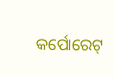କର୍ପୋରେଟ୍‌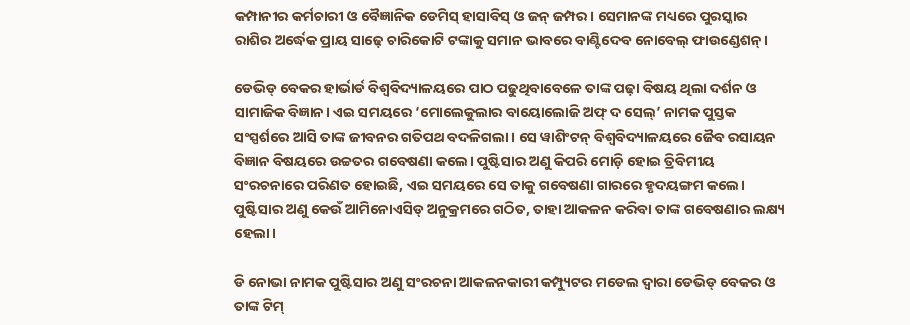କମ୍ପାନୀର କର୍ମଚାରୀ ଓ ବୈଜ୍ଞାନିକ ଡେମିସ୍‌ ହାସାବିସ୍‌ ଓ ଜନ୍‌ ଜମ୍ପର। ସେମାନଙ୍କ ମଧ୍ୟରେ ପୁରସ୍କାର ରାଶିର ଅର୍ଦ୍ଧେକ ପ୍ରାୟ ସାଢ଼େ ଚାରିକୋଟି ଟଙ୍କାକୁ ସମାନ ଭାବରେ ବାଣ୍ଟିଦେବ ନୋବେଲ୍‌ ଫାଉଣ୍ଡେଶନ୍‌।

ଡେଭିଡ୍‌ ବେକର ହାର୍ଭାର୍ଡ ବିଶ୍ୱବିଦ୍ୟାଳୟରେ ପାଠ ପଢୁଥିବାବେଳେ ତାଙ୍କ ପଢ଼ା ବିଷୟ ଥିଲା ଦର୍ଶନ ଓ ସାମାଜିକ ବିଜ୍ଞାନ। ଏଇ ସମୟରେ ‘ମୋଲେକୁଲାର ବାୟୋଲୋଜି ଅଫ୍‌ ଦ ସେଲ୍‌’ ନାମକ ପୁସ୍ତକ ସଂସ୍ପର୍ଶରେ ଆସି ତାଙ୍କ ଜୀବନର ଗତିପଥ ବଦଳିଗଲା। ସେ ୱାଶିଂଟନ୍‌ ବିଶ୍ୱବିଦ୍ୟାଳୟରେ ଜୈବ ରସାୟନ ବିଜ୍ଞାନ ବିଷୟରେ ଉଚ୍ଚତର ଗବେଷଣା କଲେ। ପୁଷ୍ଟିସାର ଅଣୁ କିପରି ମୋଡ଼ି ହୋଇ ତ୍ରିବିମୀୟ ସଂରଚନାରେ ପରିଣତ ହୋଇଛି, ଏଇ ସମୟରେ ସେ ତାକୁ ଗବେଷଣା ଗାରରେ ହୃଦୟଙ୍ଗମ କଲେ। ପୁଷ୍ଟିସାର ଅଣୁ କେଉଁ ଆମିନୋଏସିଡ୍‌ ଅନୁକ୍ରମରେ ଗଠିତ, ତାହା ଆକଳନ କରିବା ତାଙ୍କ ଗବେଷଣାର ଲକ୍ଷ୍ୟ ହେଲା।

ଡି ନୋଭା ନାମକ ପୁଷ୍ଟିସାର ଅଣୁ ସଂରଚନା ଆକଳନକାରୀ କମ୍ପ୍ୟୁଟର ମଡେଲ ଦ୍ୱାରା ଡେଭିଡ୍‌ ବେକର ଓ ତାଙ୍କ ଟିମ୍‌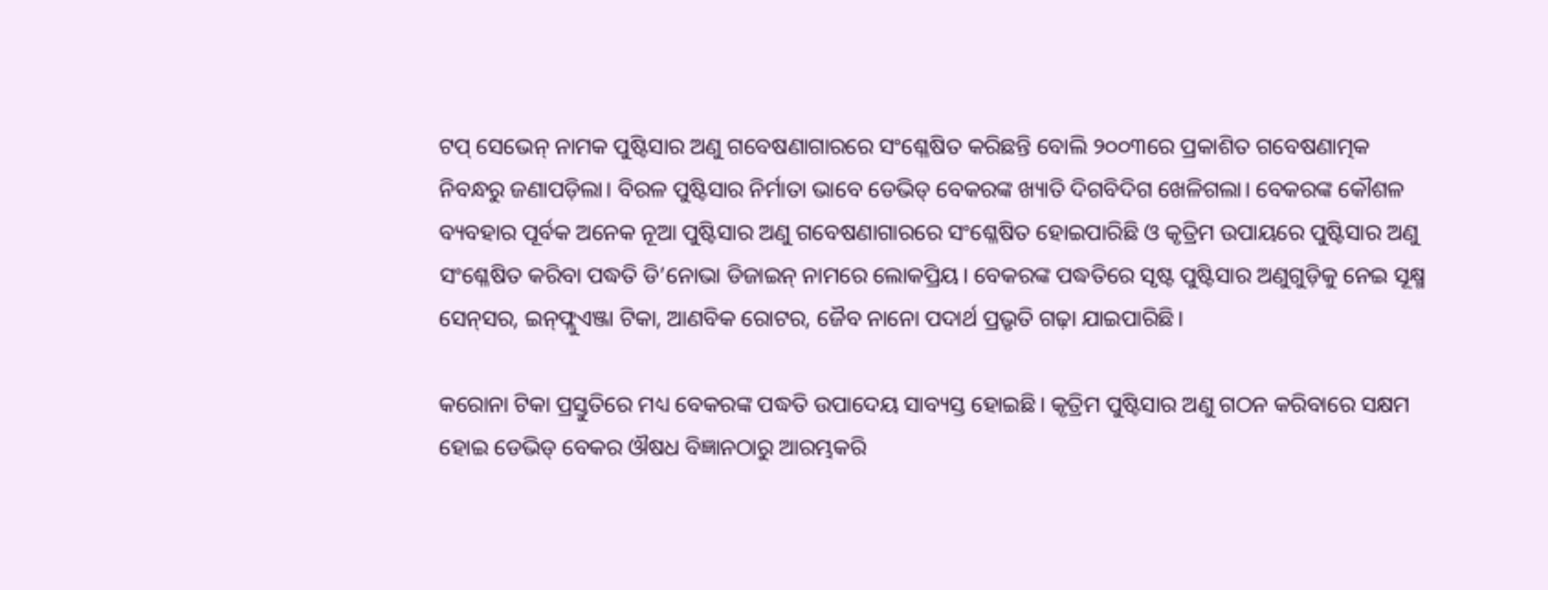ଟପ୍‌ ସେଭେନ୍‌ ନାମକ ପୁଷ୍ଟିସାର ଅଣୁ ଗବେଷଣାଗାରରେ ସଂଶ୍ଳେଷିତ କରିଛନ୍ତି ବୋଲି ୨୦୦୩ରେ ପ୍ରକାଶିତ ଗବେଷଣାତ୍ମକ ନିବନ୍ଧରୁ ଜଣାପଡ଼ିଲା। ବିରଳ ପୁଷ୍ଟିସାର ନିର୍ମାତା ଭାବେ ଡେଭିଡ୍‌ ବେକରଙ୍କ ଖ୍ୟାତି ଦିଗବିଦିଗ ଖେଳିଗଲା। ବେକରଙ୍କ କୌଶଳ ବ୍ୟବହାର ପୂର୍ବକ ଅନେକ ନୂଆ ପୁଷ୍ଟିସାର ଅଣୁ ଗବେଷଣାଗାରରେ ସଂଶ୍ଳେଷିତ ହୋଇପାରିଛି ଓ କୃତ୍ରିମ ଉପାୟରେ ପୁଷ୍ଟିସାର ଅଣୁ ସଂଶ୍ଳେଷିତ କରିବା ପଦ୍ଧତି ଡି’ନୋଭା ଡିଜାଇନ୍‌ ନାମରେ ଲୋକପ୍ରିୟ। ବେକରଙ୍କ ପଦ୍ଧତିରେ ସୃଷ୍ଟ ପୁଷ୍ଟିସାର ଅଣୁଗୁଡ଼ିକୁ ନେଇ ସୂକ୍ଷ୍ମ ସେନ୍‌ସର, ଇନ୍‌ଫ୍ଲୁଏଞ୍ଜା ଟିକା, ଆଣବିକ ରୋଟର, ଜୈବ ନାନୋ ପଦାର୍ଥ ପ୍ରଭୃତି ଗଢ଼ା ଯାଇପାରିଛି।

କରୋନା ଟିକା ପ୍ରସ୍ତୁତିରେ ମଧ୍ୟ ବେକରଙ୍କ ପଦ୍ଧତି ଉପାଦେୟ ସାବ୍ୟସ୍ତ ହୋଇଛି। କୃତ୍ରିମ ପୁଷ୍ଟିସାର ଅଣୁ ଗଠନ କରିବାରେ ସକ୍ଷମ ହୋଇ ଡେଭିଡ୍‌ ବେକର ଔଷଧ ବିଜ୍ଞାନଠାରୁ ଆରମ୍ଭକରି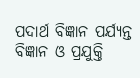ପଦାର୍ଥ ବିଜ୍ଞାନ ପର୍ଯ୍ୟନ୍ତ ବିଜ୍ଞାନ ଓ ପ୍ରଯୁକ୍ତି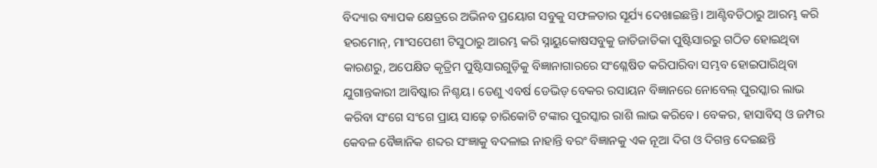ବିଦ୍ୟାର ବ୍ୟାପକ କ୍ଷେତ୍ରରେ ଅଭିନବ ପ୍ରୟୋଗ ସବୁକୁ ସଫଳତାର ସୂର୍ଯ୍ୟ ଦେଖାଇଛନ୍ତି। ଆଣ୍ଟିବଡିଠାରୁ ଆରମ୍ଭ କରି ହରମୋନ୍‌, ମାଂସପେଶୀ ଟିସୁଠାରୁ ଆରମ୍ଭ କରି ସ୍ନାୟୁକୋଷସବୁକୁ ଜାତିଜାତିକା ପୁଷ୍ଟିସାରରୁ ଗଠିତ ହୋଇଥିବା କାରଣରୁ, ଅପେକ୍ଷିତ କୃତ୍ରିମ ପୁଷ୍ଟିସାରଗୁଡ଼ିକୁ ବିଜ୍ଞାନାଗାରରେ ସଂଶ୍ଳେଷିତ କରିପାରିବା ସମ୍ଭବ ହୋଇପାରିଥିବା ଯୁଗାନ୍ତକାରୀ ଆବିଷ୍କାର ନିଶ୍ଚୟ। ତେଣୁ ଏବର୍ଷ ଡେଭିଡ୍‌ ବେକର ରସାୟନ ବିଜ୍ଞାନରେ ନୋବେଲ୍‌ ପୁରସ୍କାର ଲାଭ କରିବା ସଂଗେ ସଂଗେ ପ୍ରାୟ ସାଢ଼େ ଚାରିକୋଟି ଟଙ୍କାର ପୁରସ୍କାର ରାଶି ଲାଭ କରିବେ। ବେକର, ହାସାବିସ୍‌ ଓ ଜମ୍ପର କେବଳ ବୈଜ୍ଞାନିକ ଶବ୍ଦର ସଂଜ୍ଞାକୁ ବଦଳାଇ ନାହାନ୍ତି ବରଂ ବିଜ୍ଞାନକୁ ଏକ ନୂଆ ଦିଗ ଓ ଦିଗନ୍ତ ଦେଇଛନ୍ତି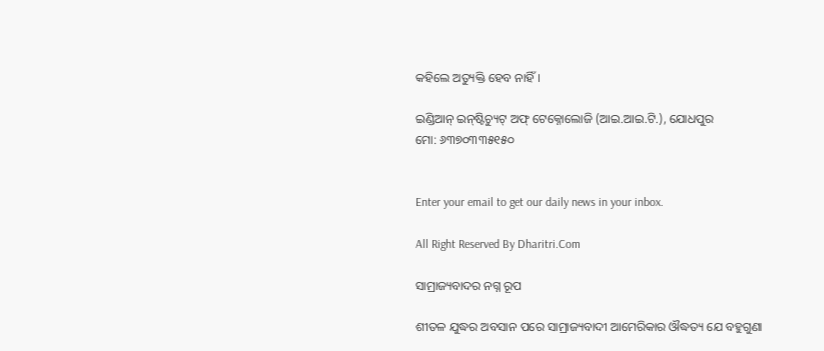କହିଲେ ଅତ୍ୟୁକ୍ତି ହେବ ନାହିଁ।

ଇଣ୍ଡିଆନ୍‌ ଇନ୍‌ଷ୍ଟିଚ୍ୟୁଟ୍‌ ଅଫ୍‌ ଟେକ୍ନୋଲୋଜି (ଆଇ.ଆଇ.ଟି.), ଯୋଧପୁର
ମୋ: ୬୩୭୦୩୩୫୧୫୦


Enter your email to get our daily news in your inbox.

All Right Reserved By Dharitri.Com

ସାମ୍ରାଜ୍ୟବାଦର ନଗ୍ନ ରୂପ

ଶୀତଳ ଯୁଦ୍ଧର ଅବସାନ ପରେ ସାମ୍ରାଜ୍ୟବାଦୀ ଆମେରିକାର ଔଦ୍ଧତ୍ୟ ଯେ ବହୁଗୁଣା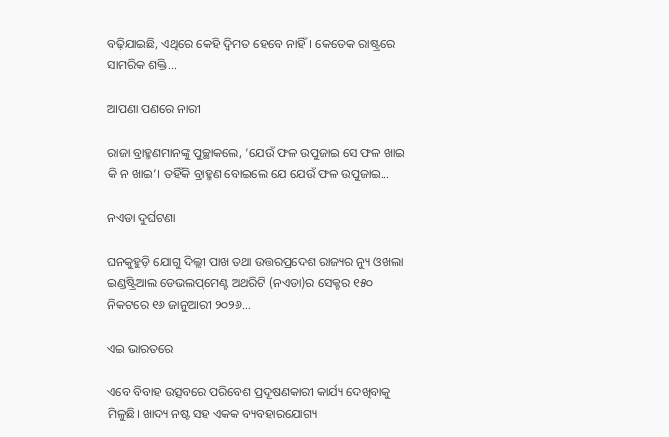ବଢ଼ିଯାଇଛି, ଏଥିରେ କେହି ଦ୍ୱିମତ ହେବେ ନାହିଁ। କେତେକ ରାଷ୍ଟ୍ରରେ ସାମରିକ ଶକ୍ତି...

ଆପଣା ପଣରେ ନାରୀ

ରାଜା ବ୍ରାହ୍ମଣମାନଙ୍କୁ ପୁଚ୍ଛାକଲେ, ‘ଯେଉଁ ଫଳ ଉପୁଜାଇ ସେ ଫଳ ଖାଇ କି ନ ଖାଇ’। ତହିଁକି ବ୍ରାହ୍ମଣ ବୋଇଲେ ଯେ ଯେଉଁ ଫଳ ଉପୁଜାଇ...

ନଏଡା ଦୁର୍ଘଟଣା

ଘନକୁହୁଡ଼ି ଯୋଗୁ ଦିଲ୍ଲୀ ପାଖ ତଥା ଉତ୍ତରପ୍ରଦେଶ ରାଜ୍ୟର ନ୍ୟୁ ଓଖଲା ଇଣ୍ଡଷ୍ଟ୍ରିଆଲ ଡେଭଲପ୍‌ମେଣ୍ଟ ଅଥରିଟି (ନଏଡା)ର ସେକ୍ଟର ୧୫୦ ନିକଟରେ ୧୬ ଜାନୁଆରୀ ୨୦୨୬...

ଏଇ ଭାରତରେ

ଏବେ ବିବାହ ଉତ୍ସବରେ ପରିବେଶ ପ୍ରଦୂଷଣକାରୀ କାର୍ଯ୍ୟ ଦେଖିବାକୁ ମିଳୁଛି। ଖାଦ୍ୟ ନଷ୍ଟ ସହ ଏକକ ବ୍ୟବହାରଯୋଗ୍ୟ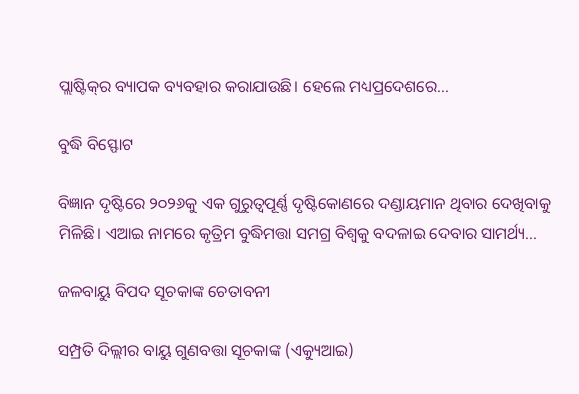ପ୍ଲାଷ୍ଟିକ୍‌ର ବ୍ୟାପକ ବ୍ୟବହାର କରାଯାଉଛି। ହେଲେ ମଧ୍ୟପ୍ରଦେଶରେ...

ବୁଦ୍ଧି ବିସ୍ଫୋଟ

ବିଜ୍ଞାନ ଦୃଷ୍ଟିରେ ୨୦୨୬କୁ ଏକ ଗୁରୁତ୍ୱପୂର୍ଣ୍ଣ ଦୃଷ୍ଟିକୋଣରେ ଦଣ୍ଡାୟମାନ ଥିବାର ଦେଖିବାକୁ ମିଳିଛି। ଏଆଇ ନାମରେ କୃତ୍ରିମ ବୁଦ୍ଧିମତ୍ତା ସମଗ୍ର ବିଶ୍ୱକୁ ବଦଳାଇ ଦେବାର ସାମର୍ଥ୍ୟ...

ଜଳବାୟୁ ବିପଦ ସୂଚକାଙ୍କ ଚେତାବନୀ

ସମ୍ପ୍ରତି ଦିଲ୍ଲୀର ବାୟୁ ଗୁଣବତ୍ତା ସୂଚକାଙ୍କ (ଏକ୍ୟୁଆଇ)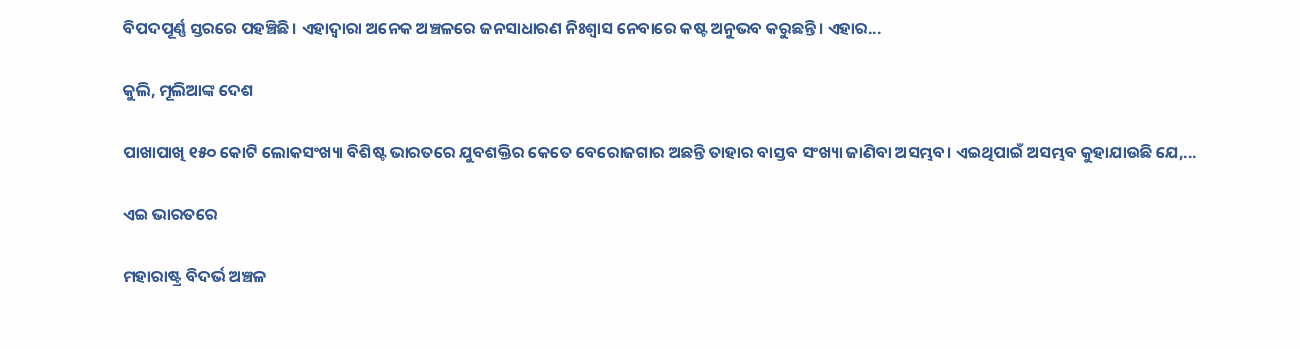ବିପଦପୂର୍ଣ୍ଣ ସ୍ତରରେ ପହଞ୍ଚିଛି। ଏହାଦ୍ବାରା ଅନେକ ଅଞ୍ଚଳରେ ଜନସାଧାରଣ ନିଃଶ୍ବାସ ନେବାରେ କଷ୍ଟ ଅନୁଭବ କରୁଛନ୍ତି। ଏହାର...

କୁଲି, ମୂଲିଆଙ୍କ ଦେଶ

ପାଖାପାଖି ୧୫୦ କୋଟି ଲୋକସଂଖ୍ୟା ବିଶିଷ୍ଟ ଭାରତରେ ଯୁବଶକ୍ତିର କେତେ ବେରୋଜଗାର ଅଛନ୍ତି ତାହାର ବାସ୍ତବ ସଂଖ୍ୟା ଜାଣିବା ଅସମ୍ଭବ। ଏଇଥିପାଇଁ ଅସମ୍ଭବ କୁହାଯାଉଛି ଯେ,...

ଏଇ ଭାରତରେ

ମହାରାଷ୍ଟ୍ର ବିଦର୍ଭ ଅଞ୍ଚଳ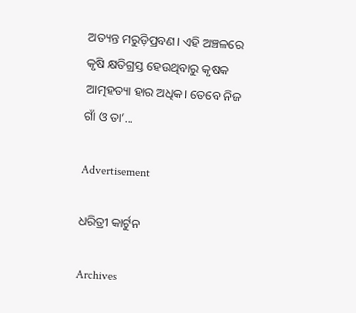ଅତ୍ୟନ୍ତ ମରୁଡ଼ିପ୍ରବଣ। ଏହି ଅଞ୍ଚଳରେ କୃଷି କ୍ଷତିଗ୍ରସ୍ତ ହେଉଥିବାରୁ କୃଷକ ଆତ୍ମହତ୍ୟା ହାର ଅଧିକ। ତେବେ ନିଜ ଗାଁ ଓ ତା’...

Advertisement

ଧରିତ୍ରୀ କାର୍ଟୁନ

Archives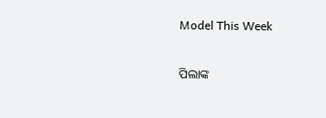Model This Week

ପିଲାଙ୍କ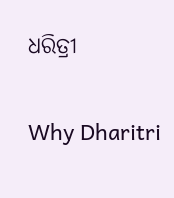ଧରିତ୍ରୀ

Why Dharitri